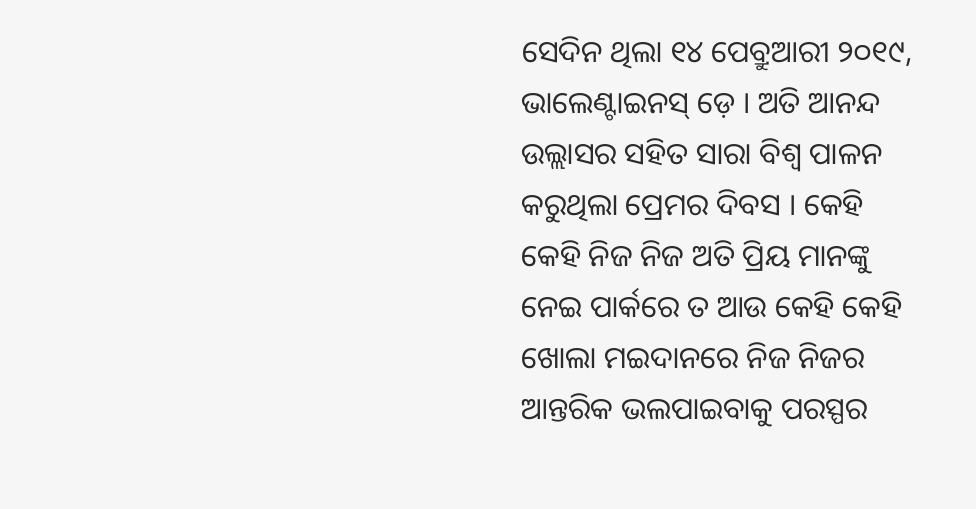ସେଦିନ ଥିଲା ୧୪ ପେବ୍ରୁଆରୀ ୨୦୧୯, ଭାଲେଣ୍ଟାଇନସ୍ ଡ଼େ । ଅତି ଆନନ୍ଦ ଉଲ୍ଲାସର ସହିତ ସାରା ବିଶ୍ୱ ପାଳନ କରୁଥିଲା ପ୍ରେମର ଦିବସ । କେହି କେହି ନିଜ ନିଜ ଅତି ପ୍ରିୟ ମାନଙ୍କୁ ନେଇ ପାର୍କରେ ତ ଆଉ କେହି କେହି ଖୋଲା ମଇଦାନରେ ନିଜ ନିଜର ଆନ୍ତରିକ ଭଲପାଇବାକୁ ପରସ୍ପର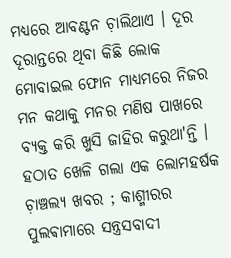ମଧ୍ୟରେ ଆବଣ୍ଟନ ଚ଼ାଲିଥାଏ । ଦୂର ଦୂରାନ୍ତରେ ଥିବା କିଛି ଲୋକ ମୋବାଇଲ ଫୋନ ମାଧ୍ୟମରେ ନିଜର ମନ କଥାକୁ ମନର ମଣିଷ ପାଖରେ ବ୍ଯକ୍ତ କରି ଖୁସି ଜାହିର କରୁଥା'ନ୍ତି । ହଠାତ ଖେଳି ଗଲା ଏକ ଲୋମହର୍ଷକ ଚ଼ାଞ୍ଚଲ୍ଯ ଖବର ; କାଶ୍ମୀରର ପୁଲଵାମାରେ ସନ୍ତ୍ରସବାଦୀ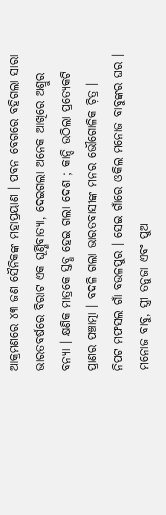ଆକ୍ରମଣରେ ୪୩ ଜଣ ସୈନିକଙ୍କ ମହାପ୍ରୟାଣ । ପବନ ବେଗରେ ବହିଗଲା ସାରା ଭାରତବର୍ଷରେ ବିରାଟ ଏକ ଘୂର୍ଣ୍ଣିବାତ୍ୟା, ଦେଇଗଲା ଅନେକ ଆଖିରେ ଅଶ୍ରୁର ବନ୍ଯା । କ୍ଷଣିକ ମାତ୍ରକେ ସ୍ତବ୍ଧ ହେଇ ଗଲା ଦେଶ ; କାନ୍ଦି ଉଠିଲା ପ୍ରତ୍ଯେକଟି ପ୍ରାଣର ପଞ୍ଚାତ୍ମା । ବଦଳି ଗଲା ଭାରତବାସୀଙ୍କ ମନର ଭୌଗୋଳିକ ଚ଼ିତ୍ର ।
ନିପଟ ମଫସଲ ଗାଁ ବଉଳପୁର । ସେଇ ଗାଁରେ ଓକିଲ ମନୋଜ ବାବୁଙ୍କର ଘର । ମନୋଜ ବାବୁ, ସ୍ତ୍ରୀ ତନୁଜା ଏବଂ ପୁଅ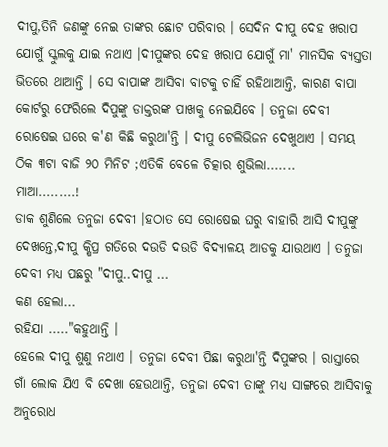ଦୀପୁ,ତିନି ଜଣଙ୍କୁ ନେଇ ତାଙ୍କର ଛୋଟ ପରିବାର । ସେଦିନ ଦୀପୁ ଦେହ ଖରାପ ଯୋଗୁଁ ସ୍କୁଲକୁ ଯାଇ ନଥାଏ ।ଦୀପୁଙ୍କର ଦେହ ଖରାପ ଯୋଗୁଁ ମା' ମାନସିକ ବ୍ୟସ୍ତତା ଭିତରେ ଥାଆନ୍ତି । ସେ ବାପାଙ୍କ ଆସିବା ବାଟକୁ ଚାହିଁ ରହିଥାଆନ୍ତି, କାରଣ ବାପା କୋର୍ଟରୁ ଫେରିଲେ ଦିପୁଙ୍କୁ ଡାକ୍ତରଙ୍କ ପାଖକୁ ନେଇଯିବେ । ତନୁଜା ଦେବୀ ରୋଷେଇ ଘରେ କ'ଣ କିଛି କରୁଥା'ନ୍ତି । ଦୀପୁ ଟେଲିଭିଜନ ଦେଖୁଥାଏ । ସମୟ ଠିକ ୩ଟା ବାଜି ୨୦ ମିନିଟ ;ଏତିକି ବେଳେ ଚିତ୍କାର ଶୁଭିଲା.......
ମାଆ.........!
ଡାକ ଶୁଣିଲେ ତନୁଜା ଦେବୀ ।ହଠାତ ସେ ରୋଷେଇ ଘରୁ ବାହାରି ଆସି ଦୀପୁଙ୍କୁ ଦେଖନ୍ତେ,ଦୀପୁ କ୍ଷିପ୍ର ଗତିରେ ଦଉଡି ଦଉଡି ବିଦ୍ୟାଳୟ ଆଡକୁ ଯାଉଥାଏ । ତନୁଜା ଦେବୀ ମଧ୍ୟ ପଛରୁ "ଦୀପୁ..ଦୀପୁ ...
କଣ ହେଲା...
ରହିଯା ....."କହୁଥାନ୍ତି ।
ହେଲେ ଦୀପୁ ଶୁଣୁ ନଥାଏ । ତନୁଜା ଦେବୀ ପିଛା କରୁଥା'ନ୍ତି ଦିପୁଙ୍କର । ରାସ୍ତାରେ ଗାଁ ଲୋକ ଯିଏ ବି ଦେଖା ହେଉଥାନ୍ତି, ତନୁଜା ଦେବୀ ତାଙ୍କୁ ମଧ୍ୟ ସାଙ୍ଗରେ ଆସିବାକୁ ଅନୁରୋଧ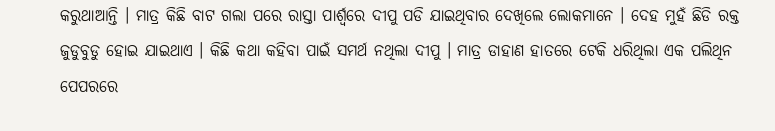କରୁଥାଆନ୍ତି । ମାତ୍ର କିଛି ବାଟ ଗଲା ପରେ ରାସ୍ତା ପାର୍ଶ୍ଵରେ ଦୀପୁ ପଡି ଯାଇଥିବାର ଦେଖିଲେ ଲୋକମାନେ । ଦେହ ମୁହଁ ଛିଡି ରକ୍ତ ଜୁଡୁବୁଡୁ ହୋଇ ଯାଇଥାଏ । କିଛି କଥା କହିବା ପାଇଁ ସମର୍ଥ ନଥିଲା ଦୀପୁ । ମାତ୍ର ଡାହାଣ ହାତରେ ଟେକି ଧରିଥିଲା ଏକ ପଲିଥିନ ପେପରରେ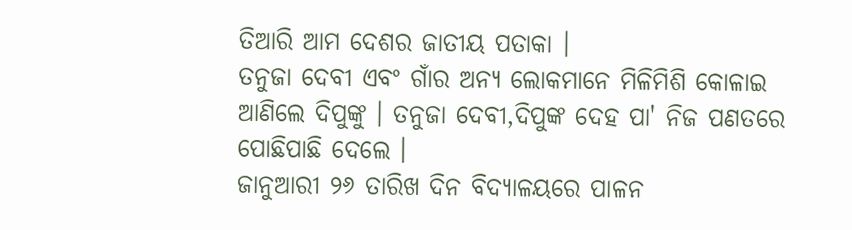ତିଆରି ଆମ ଦେଶର ଜାତୀୟ ପତାକା ।
ତନୁଜା ଦେବୀ ଏବଂ ଗାଁର ଅନ୍ୟ ଲୋକମାନେ ମିଳିମିଶି କୋଳାଇ ଆଣିଲେ ଦିପୁଙ୍କୁ । ତନୁଜା ଦେବୀ,ଦିପୁଙ୍କ ଦେହ ପା' ନିଜ ପଣତରେ ପୋଛିପାଛି ଦେଲେ ।
ଜାନୁଆରୀ ୨୬ ତାରିଖ ଦିନ ବିଦ୍ୟାଳୟରେ ପାଳନ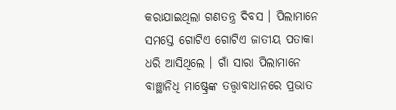କରାଯାଇଥିଲା ଗଣତନ୍ତ୍ର ଦିବସ । ପିଲାମାନେ ସମସ୍ତେ ଗୋଟିଏ ଗୋଟିଏ ଜାତୀୟ ପତାକା ଧରି ଆସିଥିଲେ । ଗାଁ ସାରା ପିଲାମାନେ ବାଞ୍ଛାନିଧି ମାଷ୍ଟ୍ରେଙ୍କ ତତ୍ତ୍ବାବାଧାନରେ ପ୍ରଭାତ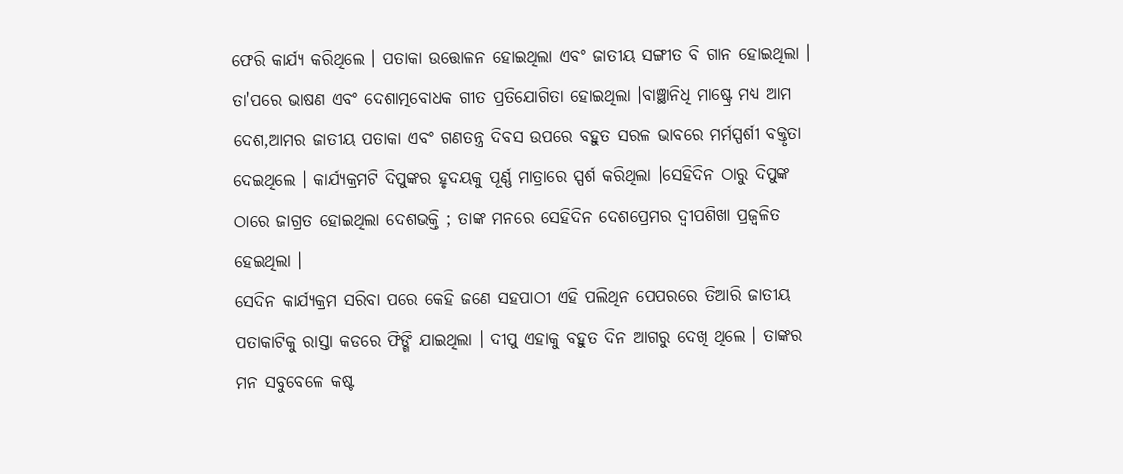ଫେରି କାର୍ଯ୍ଯ କରିଥିଲେ । ପତାକା ଉତ୍ତୋଳନ ହୋଇଥିଲା ଏବଂ ଜାତୀୟ ସଙ୍ଗୀତ ବି ଗାନ ହୋଇଥିଲା । ତା'ପରେ ଭାଷଣ ଏବଂ ଦେଶାତ୍ମବୋଧକ ଗୀତ ପ୍ରତିଯୋଗିତା ହୋଇଥିଲା ।ବାଞ୍ଛାନିଧି ମାଷ୍ଟ୍ରେ ମଧ୍ୟ ଆମ ଦେଶ,ଆମର ଜାତୀୟ ପତାକା ଏବଂ ଗଣତନ୍ତ୍ର ଦିବସ ଉପରେ ବହୁତ ସରଳ ଭାବରେ ମର୍ମସ୍ପର୍ଶୀ ବକ୍ତୃତା ଦେଇଥିଲେ । କାର୍ଯ୍ୟକ୍ରମଟି ଦିପୁଙ୍କର ହୃଦୟକୁ ପୂର୍ଣ୍ଣ ମାତ୍ରାରେ ସ୍ପର୍ଶ କରିଥିଲା ।ସେହିଦିନ ଠାରୁ ଦିପୁଙ୍କ ଠାରେ ଜାଗ୍ରତ ହୋଇଥିଲା ଦେଶଭକ୍ତି ; ତାଙ୍କ ମନରେ ସେହିଦିନ ଦେଶପ୍ରେମର ଦ୍ବୀପଶିଖା ପ୍ରଜ୍ବଳିତ ହେଇଥିଲା ।
ସେଦିନ କାର୍ଯ୍ୟକ୍ରମ ସରିବା ପରେ କେହି ଜଣେ ସହପାଠୀ ଏହି ପଲିଥିନ ପେପରରେ ତିଆରି ଜାତୀୟ ପତାକାଟିକୁ ରାସ୍ତା କଡରେ ଫିଙ୍ଗି ଯାଇଥିଲା । ଦୀପୁ ଏହାକୁ ବହୁତ ଦିନ ଆଗରୁ ଦେଖି ଥିଲେ । ତାଙ୍କର ମନ ସବୁବେଳେ କଷ୍ଟ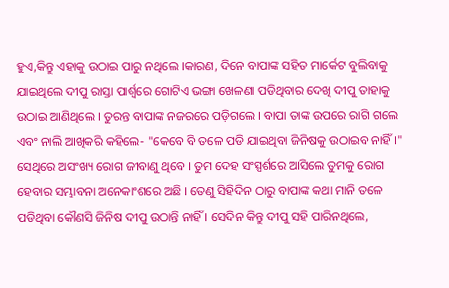ହୁଏ,କିନ୍ତୁ ଏହାକୁ ଉଠାଇ ପାରୁ ନଥିଲେ ।କାରଣ, ଦିନେ ବାପାଙ୍କ ସହିତ ମାର୍କେଟ ବୁଲିବାକୁ ଯାଇଥିଲେ ଦୀପୁ ରାସ୍ତା ପାର୍ଶ୍ଵରେ ଗୋଟିଏ ଭଙ୍ଗା ଖେଳଣା ପଡିଥିବାର ଦେଖି ଦୀପୁ ତାହାକୁ ଉଠାଇ ଆଣିଥିଲେ । ତୁରନ୍ତ ବାପାଙ୍କ ନଜରରେ ପଡ଼ିଗଲେ । ବାପା ତାଙ୍କ ଉପରେ ରାଗି ଗଲେ ଏବଂ ନାଲି ଆଖିକରି କହିଲେ- "କେବେ ବି ତଳେ ପଡି ଯାଇଥିବା ଜିନିଷକୁ ଉଠାଇବ ନାହିଁ ।" ସେଥିରେ ଅସଂଖ୍ୟ ରୋଗ ଜୀବାଣୁ ଥିବେ । ତୁମ ଦେହ ସଂସ୍ପର୍ଶରେ ଆସିଲେ ତୁମକୁ ରୋଗ ହେବାର ସମ୍ଭାବନା ଅନେକାଂଶରେ ଅଛି । ତେଣୁ ସିହିଦିନ ଠାରୁ ବାପାଙ୍କ କଥା ମାନି ତଳେ ପଡିଥିବା କୌଣସି ଜିନିଷ ଦୀପୁ ଉଠାନ୍ତି ନାହିଁ । ସେଦିନ କିନ୍ତୁ ଦୀପୁ ସହି ପାରିନଥିଲେ,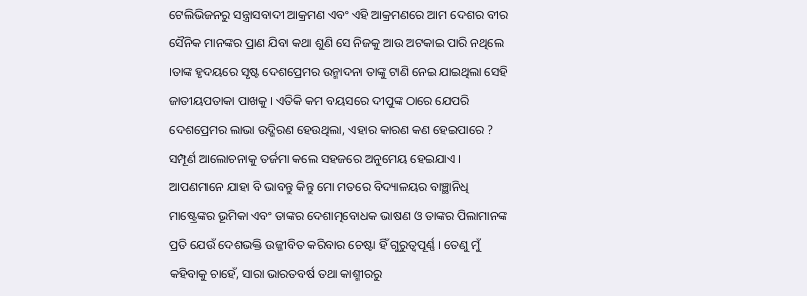ଟେଲିଭିଜନରୁ ସନ୍ତ୍ରାସବାଦୀ ଆକ୍ରମଣ ଏବଂ ଏହି ଆକ୍ରମଣରେ ଆମ ଦେଶର ବୀର ସୈନିକ ମାନଙ୍କର ପ୍ରାଣ ଯିବା କଥା ଶୁଣି ସେ ନିଜକୁ ଆଉ ଅଟକାଇ ପାରି ନଥିଲେ ।ତାଙ୍କ ହୃଦୟରେ ସୃଷ୍ଟ ଦେଶପ୍ରେମର ଉନ୍ମାଦନା ତାଙ୍କୁ ଟାଣି ନେଇ ଯାଇଥିଲା ସେହି ଜାତୀୟପତାକା ପାଖକୁ । ଏତିକି କମ ବୟସରେ ଦୀପୁଙ୍କ ଠାରେ ଯେପରି ଦେଶପ୍ରେମର ଲାଭା ଉଦ୍ଗିରଣ ହେଉଥିଲା, ଏହାର କାରଣ କଣ ହେଇପାରେ ?
ସମ୍ପୂର୍ଣ ଆଲୋଚନାକୁ ତର୍ଜମା କଲେ ସହଜରେ ଅନୁମେୟ ହେଇଯାଏ । ଆପଣମାନେ ଯାହା ବି ଭାବନ୍ତୁ କିନ୍ତୁ ମୋ ମତରେ ବିଦ୍ୟାଳୟର ବାଞ୍ଛାନିଧି ମାଷ୍ଟ୍ରେଙ୍କର ଭୂମିକା ଏବଂ ତାଙ୍କର ଦେଶାତ୍ମବୋଧକ ଭାଷଣ ଓ ତାଙ୍କର ପିଲାମାନଙ୍କ ପ୍ରତି ଯେଉଁ ଦେଶଭକ୍ତି ଉଜ୍ଜୀବିତ କରିବାର ଚେଷ୍ଟା ହିଁ ଗୁରୁତ୍ୱପୂର୍ଣ୍ଣ । ତେଣୁ ମୁଁ କହିବାକୁ ଚାହେଁ, ସାରା ଭାରତବର୍ଷ ତଥା କାଶ୍ମୀରରୁ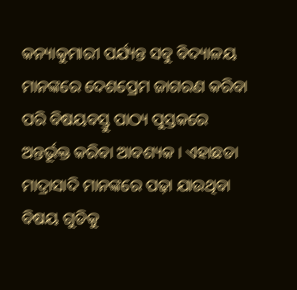କନ୍ୟାକୁମାରୀ ପର୍ଯ୍ୟନ୍ତ ସବୁ ବିଦ୍ୟାଳୟ ମାନଙ୍କରେ ଦେଶପ୍ରେମ ଜାଗରଣ କରିବା ପରି ବିଷୟବସ୍ତୁ ପାଠ୍ୟ ପୁସ୍ତକରେ ଅନ୍ତର୍ଭୂକ୍ତ କରିବା ଆବଶ୍ୟକ । ଏହାଛଡା ମାଦ୍ରାସାଦି ମାନଙ୍କରେ ପଢ଼ା ଯାଉଥିବା ବିଷୟ ଗୁଡିକୁ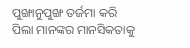ପୁଙ୍ଖାନୁପୁଙ୍ଖ ତର୍ଜମା କରି ପିଲା ମାନଙ୍କର ମାନସିକତାକୁ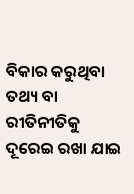ବିକାର କରୁଥିବା ତଥ୍ୟ ବା ରୀତିନୀତିକୁ ଦୂରେଇ ରଖା ଯାଇ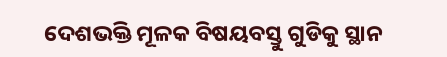ଦେଶଭକ୍ତି ମୂଳକ ବିଷୟବସ୍ତୁ ଗୁଡିକୁ ସ୍ଥାନ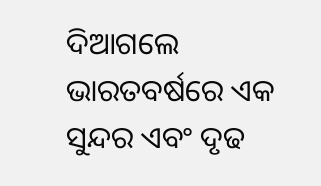ଦିଆଗଲେ ଭାରତବର୍ଷରେ ଏକ ସୁନ୍ଦର ଏବଂ ଦୃଢ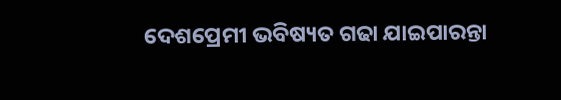ଦେଶପ୍ରେମୀ ଭବିଷ୍ୟତ ଗଢା ଯାଇପାରନ୍ତା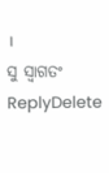।
ସୁ ସ୍ଵାଗତଂ
ReplyDelete